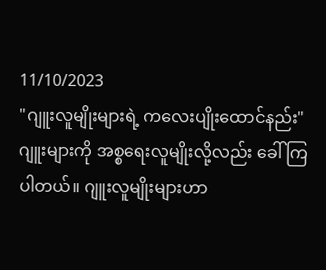11/10/2023
"ဂျူးလူမျိုးများရဲ့ ကလေးပျိုးထောင်နည်း"
ဂျူးများကို အစ္စရေးလူမျိုးလို့လည်း ခေါ်ကြပါတယ်။ ဂျူးလူမျိုးများဟာ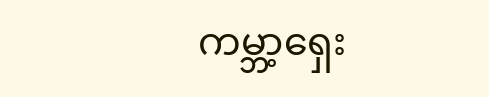ကမ္ဘာ့ရှေး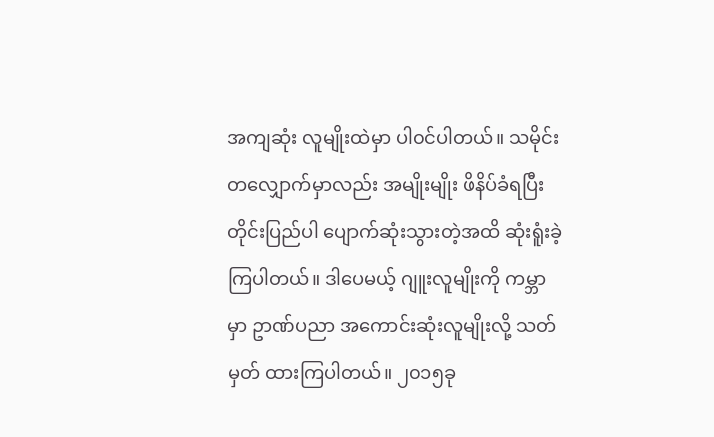အကျဆုံး လူမျိုးထဲမှာ ပါ၀င်ပါတယ်။ သမိုင်းတလျှောက်မှာလည်း အမျိုးမျိုး ဖိနိပ်ခံရပြီး တိုင်းပြည်ပါ ပျောက်ဆုံးသွားတဲ့အထိ ဆုံးရူံးခဲ့ကြပါတယ်။ ဒါပေမယ့် ဂျူးလူမျိုးကို ကမ္ဘာမှာ ဥာဏ်ပညာ အကောင်းဆုံးလူမျိုးလို့ သတ်မှတ် ထားကြပါတယ်။ ၂၀၁၅ခု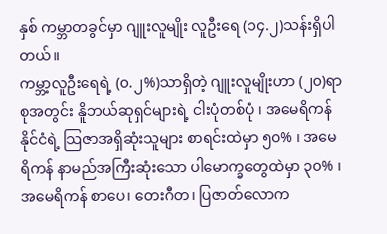နှစ် ကမ္ဘာတခွင်မှာ ဂျူးလူမျိုး လူဦးရေ (၁၄.၂)သန်းရှိပါတယ်။
ကမ္ဘာ့လူဦးရေရဲ့ (၀.၂%)သာရှိတဲ့ ဂျူးလူမျိုးဟာ (၂၀)ရာစုအတွင်း နိူဘယ်ဆုရှင်များရဲ့ ငါးပုံတစ်ပုံ ၊ အမေရိကန်နိုင်ငံရဲ့ သြဇာအရှိဆုံးသူများ စာရင်းထဲမှာ ၅၀% ၊ အမေရိကန် နာမည်အကြီးဆုံးသော ပါမောက္ခတွေထဲမှာ ၃၀% ၊ အမေရိကန် စာပေ၊ တေးဂီတ၊ ပြဇာတ်လောက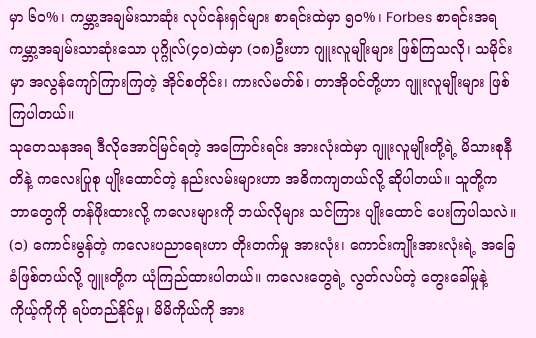မှာ ၆၀%၊ ကမ္ဘာ့အချမ်းသာဆုံး လုပ်ငန်းရှင်များ စာရင်းထဲမှာ ၅၀%၊ Forbes စာရင်းအရ ကမ္ဘာ့အချမ်းသာဆုံးသော ပုဂ္ဂိုလ်(၄၀)ထဲမှာ (၁၈)ဦးဟာ ဂျူးလူမျိုးများ ဖြစ်ကြသလို၊ သမိုင်းမှာ အလွန်ကျော်ကြားကြတဲ့ အိုင်စတိုင်း၊ ကားလ်မတ်စ်၊ တာအို၀င်တို့ဟာ ဂျူးလူမျိုးများ ဖြစ်ကြပါတယ်။
သုတေသနအရ ဒီလိုအောင်မြင်ရတဲ့ အကြောင်းရင်း အားလုံးထဲမှာ ဂျူးလူမျိုးတို့ရဲ့ မိသားစုနီတိနဲ့ ကလေးပြုစု ပျိုးထောင်တဲ့ နည်းလမ်းများဟာ အဓိကကျတယ်လို့ ဆိုပါတယ်။ သူတို့က ဘာတွေကို တန်ဖိုးထားလို့ ကလေးများကို ဘယ်လိုများ သင်ကြား ပျိုးထောင် ပေးကြပါသလဲ။
(၁) ကောင်းမွန်တဲ့ ကလေးပညာရေးဟာ တိုးတက်မှု အားလုံး၊ ကောင်းကျိုးအားလုံးရဲ့ အခြေခံဖြစ်တယ်လို့ ဂျူးတို့က ယုံကြည်ထားပါတယ်။ ကလေးတွေရဲ့ လွတ်လပ်တဲ့ တွေးခေါ်မှုနဲ့ ကိုယ့်ကိုကို ရပ်တည်နိုင်မှု၊ မိမိကိုယ်ကို အား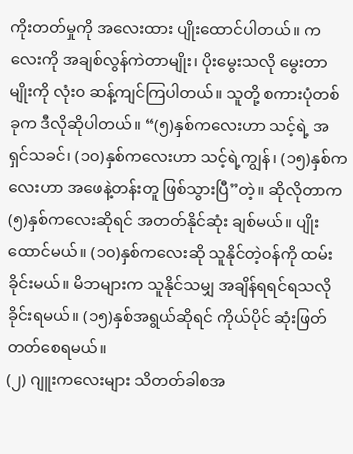ကိုးတတ်မှုကို အလေးထား ပျိုးထောင်ပါတယ်။ ကလေးကို အချစ်လွန်ကဲတာမျိုး၊ ပိုးမွေးသလို မွေးတာမျိုးကို လုံး၀ ဆန့်ကျင်ကြပါတယ်။ သူတို့ စကားပုံတစ်ခုက ဒီလိုဆိုပါတယ်။ “(၅)နှစ်ကလေးဟာ သင့်ရဲ့ အရှင်သခင်၊ (၁၀)နှစ်ကလေးဟာ သင့်ရဲ့ကျွန်၊ (၁၅)နှစ်ကလေးဟာ အဖေနဲ့တန်းတူ ဖြစ်သွားပြီ”တဲ့။ ဆိုလိုတာက (၅)နှစ်ကလေးဆိုရင် အတတ်နိုင်ဆုံး ချစ်မယ်။ ပျိုးထောင်မယ်။ (၁၀)နှစ်ကလေးဆို သူနိုင်တဲ့၀န်ကို ထမ်းခိုင်းမယ်။ မိဘများက သူနိုင်သမျှ အချိန်ရရင်ရသလို ခိုင်းရမယ်။ (၁၅)နှစ်အရွယ်ဆိုရင် ကိုယ်ပိုင် ဆုံးဖြတ်တတ်စေရမယ်။
(၂) ဂျူးကလေးများ သိတတ်ခါစအ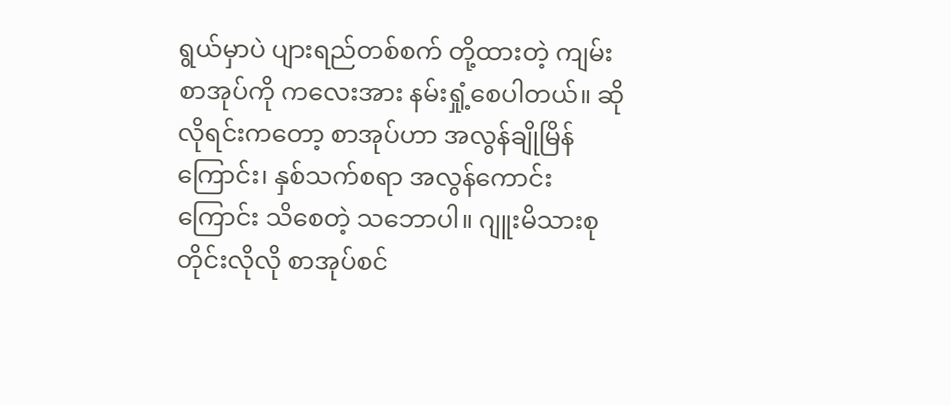ရွယ်မှာပဲ ပျားရည်တစ်စက် တို့ထားတဲ့ ကျမ်းစာအုပ်ကို ကလေးအား နမ်းရှုံ့စေပါတယ်။ ဆိုလိုရင်းကတော့ စာအုပ်ဟာ အလွန်ချိုမြိန်ကြောင်း၊ နှစ်သက်စရာ အလွန်ကောင်းကြောင်း သိစေတဲ့ သဘောပါ။ ဂျူးမိသားစုတိုင်းလိုလို စာအုပ်စင်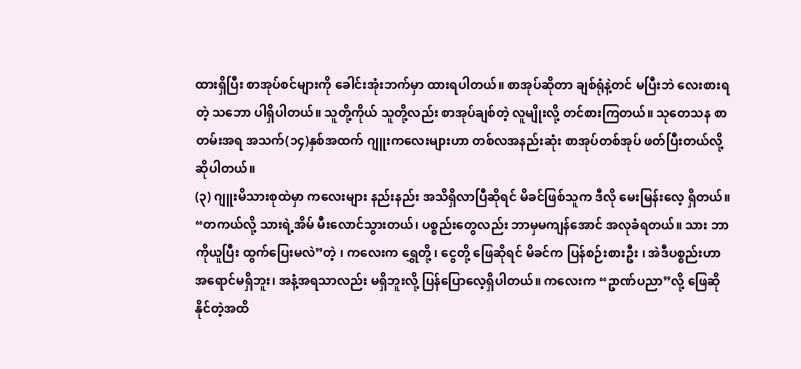ထားရှိပြီး စာအုပ်စင်များကို ခေါင်းအုံးဘက်မှာ ထားရပါတယ်။ စာအုပ်ဆိုတာ ချစ်ရုံနဲ့တင် မပြီးဘဲ လေးစားရတဲ့ သဘော ပါရှိပါတယ်။ သူတို့ကိုယ် သူတို့လည်း စာအုပ်ချစ်တဲ့ လူမျိုးလို့ တင်စားကြတယ်။ သုတေသန စာတမ်းအရ အသက်(၁၄)နှစ်အထက် ဂျူးကလေးများဟာ တစ်လအနည်းဆုံး စာအုပ်တစ်အုပ် ဖတ်ပြီးတယ်လို့ ဆိုပါတယ်။
(၃) ဂျူးမိသားစုထဲမှာ ကလေးများ နည်းနည်း အသိရှိလာပြီဆိုရင် မိခင်ဖြစ်သူက ဒီလို မေးမြန်းလေ့ ရှိတယ်။ “တကယ်လို့ သားရဲ့အိမ် မီးလောင်သွားတယ်၊ ပစ္စည်းတွေလည်း ဘာမှမကျန်အောင် အလုခံရတယ်။ သား ဘာကိုယူပြီး ထွက်ပြေးမလဲ”တဲ့ ၊ ကလေးက ရွှေတို့ ၊ ငွေတို့ ဖြေဆိုရင် မိခင်က ပြန်စဉ်းစားဦး ၊ အဲဒီပစ္စည်းဟာ အရောင်မရှိဘူး၊ အနံ့အရသာလည်း မရှိဘူးလို့ ပြန်ပြောလေ့ရှိပါတယ်။ ကလေးက “ဥာဏ်ပညာ”လို့ ဖြေဆိုနိုင်တဲ့အထိ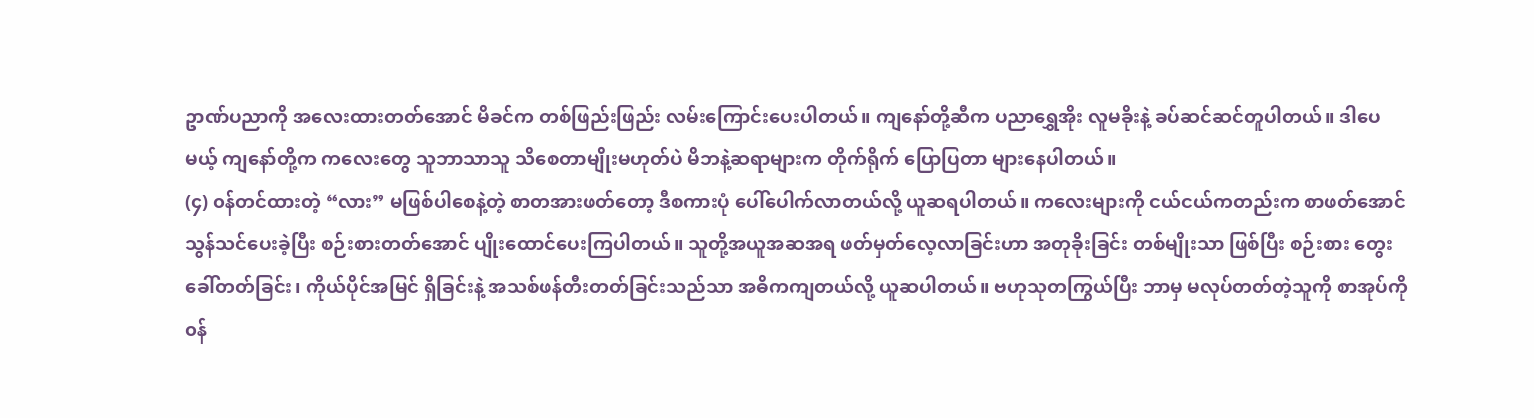ဥာဏ်ပညာကို အလေးထားတတ်အောင် မိခင်က တစ်ဖြည်းဖြည်း လမ်းကြောင်းပေးပါတယ်။ ကျနော်တို့ဆီက ပညာရွှေအိုး လူမခိုးနဲ့ ခပ်ဆင်ဆင်တူပါတယ်။ ဒါပေမယ့် ကျနော်တို့က ကလေးတွေ သူဘာသာသူ သိစေတာမျိုးမဟုတ်ပဲ မိဘနဲ့ဆရာများက တိုက်ရိုက် ပြောပြတာ များနေပါတယ်။
(၄) ၀န်တင်ထားတဲ့ “လား” မဖြစ်ပါစေနဲ့တဲ့ စာတအားဖတ်တော့ ဒီစကားပုံ ပေါ်ပေါက်လာတယ်လို့ ယူဆရပါတယ်။ ကလေးများကို ငယ်ငယ်ကတည်းက စာဖတ်အောင် သွန်သင်ပေးခဲ့ပြီး စဉ်းစားတတ်အောင် ပျိုးထောင်ပေးကြပါတယ်။ သူတို့အယူအဆအရ ဖတ်မှတ်လေ့လာခြင်းဟာ အတုခိုးခြင်း တစ်မျိုးသာ ဖြစ်ပြီး စဉ်းစား တွေးခေါ်တတ်ခြင်း၊ ကိုယ်ပိုင်အမြင် ရှိခြင်းနဲ့ အသစ်ဖန်တီးတတ်ခြင်းသည်သာ အဓိကကျတယ်လို့ ယူဆပါတယ်။ ဗဟုသုတကြွယ်ပြီး ဘာမှ မလုပ်တတ်တဲ့သူကို စာအုပ်ကို ၀န်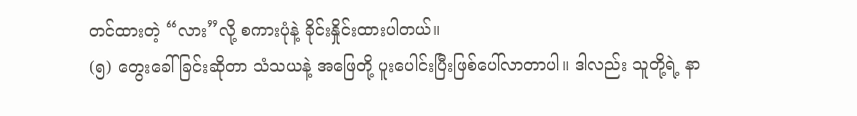တင်ထားတဲ့ “လား”လို့ စကားပုံနဲ့ ခိုင်းနှိုင်းထားပါတယ်။
(၅) တွေးခေါ်ခြင်းဆိုတာ သံသယနဲ့ အဖြေတို့ ပူးပေါင်းပြီးဖြစ်ပေါ်လာတာပါ။ ဒါလည်း သူတို့ရဲ့ နာ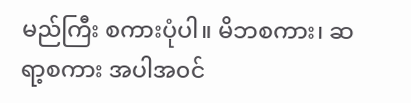မည်ကြီး စကားပုံပါ။ မိဘစကား၊ ဆရာ့စကား အပါအ၀င်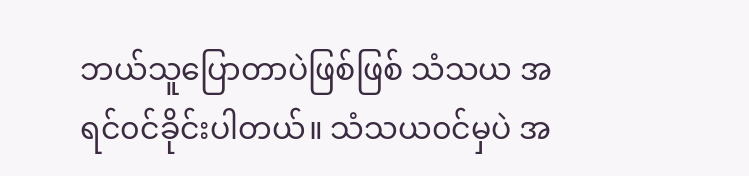ဘယ်သူပြောတာပဲဖြစ်ဖြစ် သံသယ အရင်၀င်ခိုင်းပါတယ်။ သံသယ၀င်မှပဲ အ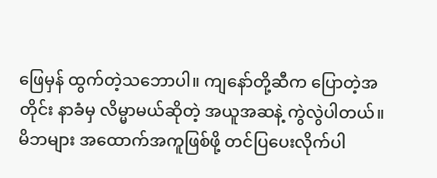ဖြေမှန် ထွက်တဲ့သဘောပါ။ ကျနော်တို့ဆီက ပြောတဲ့အတိုင်း နာခံမှ လိမ္မာမယ်ဆိုတဲ့ အယူအဆနဲ့ ကွဲလွဲပါတယ်။
မိဘများ အထောက်အကူဖြစ်ဖို့ တင်ပြပေးလိုက်ပါ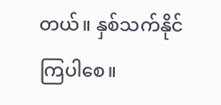တယ်။ နှစ်သက်နိုင်ကြပါစေ။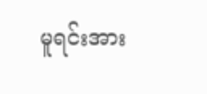မူရင်းအား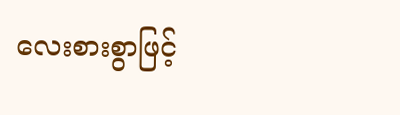လေးစားစွာဖြင့်